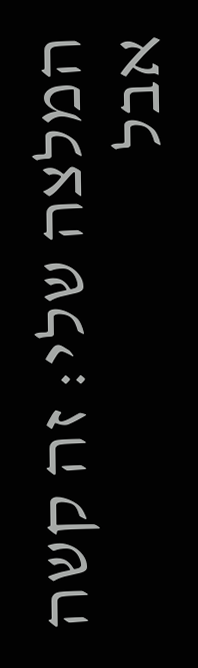המלצה שלי: זה קשה אבל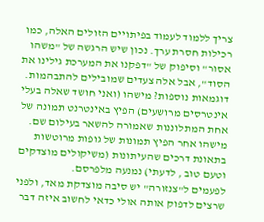צריך ללמוד לעמוד בפיתויים הזולים האלה, כמו רכילות חסרת ערך. נכון שיש הרגשה של "משהו אסור" וסיפוק של "דפקנו את המערכת גילינו את הסוד", אבל אלה צעדים שמובילים להתבהמות.
דוגמאות נוספות? מישהו (ואני חושד שאלה בעלי אינטרסים מרושעים) הפיץ באינטרנט תמונה של אחת המתלוננות שאמורה להשאר בעילום שם. מישהו אחר הפיץ תמונות של גופות מרוטשות בתאונת דרכים שהעיתונות (משיקולים מוצדקים וטעם טוב , לדעתי) נמנעה מלפרסם.
לפעמים ל"צנזורה" יש סיבה מוצדקת מאד, ולפני שרצים לדפוק אותה אולי כדאי לחשוב איזה דבר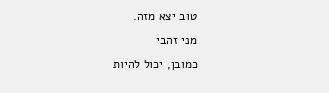טוב יצא מזה.
מני זהבי
כמובן, יכול להיות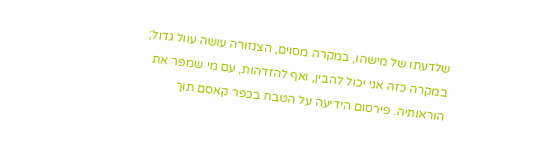שלדעתו של מישהו, במקרה מסוים, הצנזורה עושה עוול גדול; במקרה כזה אני יכול להבין, ואף להזדהות, עם מי שמפר את הוראותיה. פירסום הידיעה על הטבח בכפר קאסם תוך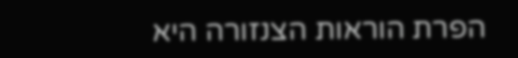הפרת הוראות הצנזורה היא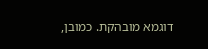דוגמא מובהקת. כמובן,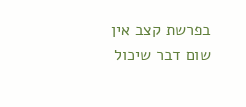בפרשת קצב אין שום דבר שיכול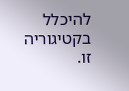להיכלל בקטיגוריה זו.